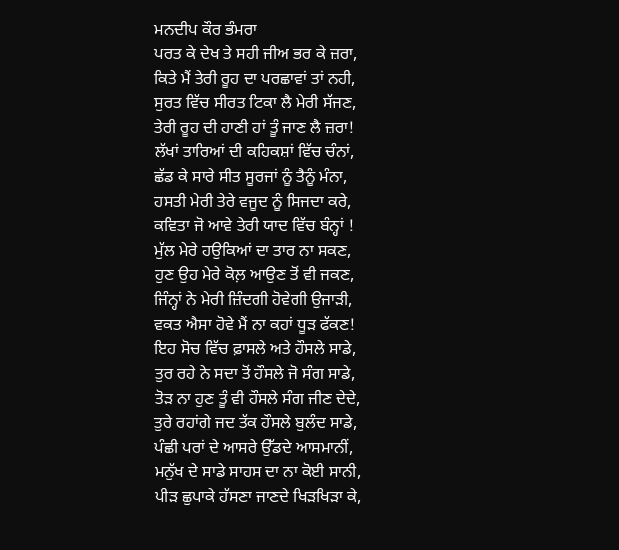ਮਨਦੀਪ ਕੌਰ ਭੰਮਰਾ
ਪਰਤ ਕੇ ਦੇਖ ਤੇ ਸਹੀ ਜੀਅ ਭਰ ਕੇ ਜ਼ਰਾ,
ਕਿਤੇ ਮੈਂ ਤੇਰੀ ਰੂਹ ਦਾ ਪਰਛਾਵਾਂ ਤਾਂ ਨਹੀ,
ਸੁਰਤ ਵਿੱਚ ਸੀਰਤ ਟਿਕਾ ਲੈ ਮੇਰੀ ਸੱਜਣ,
ਤੇਰੀ ਰੂਹ ਦੀ ਹਾਣੀ ਹਾਂ ਤੂੰ ਜਾਣ ਲੈ ਜ਼ਰਾ!
ਲੱਖਾਂ ਤਾਰਿਆਂ ਦੀ ਕਹਿਕਸ਼ਾਂ ਵਿੱਚ ਚੰਨਾਂ,
ਛੱਡ ਕੇ ਸਾਰੇ ਸੀਤ ਸੂਰਜਾਂ ਨੂੰ ਤੈਨੂੰ ਮੰਨਾ,
ਹਸਤੀ ਮੇਰੀ ਤੇਰੇ ਵਜੂਦ ਨੂੰ ਸਿਜਦਾ ਕਰੇ,
ਕਵਿਤਾ ਜੋ ਆਵੇ ਤੇਰੀ ਯਾਦ ਵਿੱਚ ਬੰਨ੍ਹਾਂ !
ਮੁੱਲ ਮੇਰੇ ਹਉਕਿਆਂ ਦਾ ਤਾਰ ਨਾ ਸਕਣ,
ਹੁਣ ਉਹ ਮੇਰੇ ਕੋਲ਼ ਆਉਣ ਤੋਂ ਵੀ ਜਕਣ,
ਜਿੰਨ੍ਹਾਂ ਨੇ ਮੇਰੀ ਜ਼ਿੰਦਗੀ ਹੋਵੇਗੀ ਉਜਾੜੀ,
ਵਕਤ ਐਸਾ ਹੋਵੇ ਮੈਂ ਨਾ ਕਹਾਂ ਧੂੜ ਫੱਕਣ!
ਇਹ ਸੋਚ ਵਿੱਚ ਫ਼ਾਸਲੇ ਅਤੇ ਹੌਸਲੇ ਸਾਡੇ,
ਤੁਰ ਰਹੇ ਨੇ ਸਦਾ ਤੋਂ ਹੌਸਲੇ ਜੋ ਸੰਗ ਸਾਡੇ,
ਤੋੜ ਨਾ ਹੁਣ ਤੂੰ ਵੀ ਹੌਸਲੇ ਸੰਗ ਜੀਣ ਦੇਦੇ,
ਤੁਰੇ ਰਹਾਂਗੇ ਜਦ ਤੱਕ ਹੌਸਲੇ ਬੁਲੰਦ ਸਾਡੇ,
ਪੰਛੀ ਪਰਾਂ ਦੇ ਆਸਰੇ ਉੱਡਦੇ ਆਸਮਾਨੀਂ,
ਮਨੁੱਖ ਦੇ ਸਾਡੇ ਸਾਹਸ ਦਾ ਨਾ ਕੋਈ ਸਾਨੀ,
ਪੀੜ ਛੁਪਾਕੇ ਹੱਸਣਾ ਜਾਣਦੇ ਖਿੜਖਿੜਾ ਕੇ,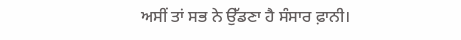ਅਸੀਂ ਤਾਂ ਸਭ ਨੇ ਉੱਡਣਾ ਹੈ ਸੰਸਾਰ ਫ਼ਾਨੀ।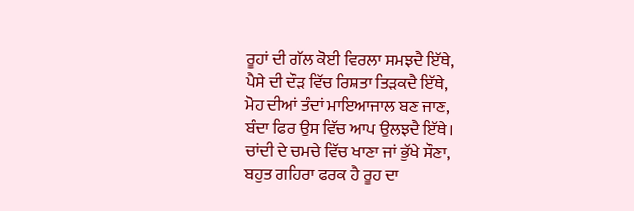ਰੂਹਾਂ ਦੀ ਗੱਲ ਕੋਈ ਵਿਰਲਾ ਸਮਝਦੈ ਇੱਥੇ,
ਪੈਸੇ ਦੀ ਦੌੜ ਵਿੱਚ ਰਿਸ਼ਤਾ ਤਿੜਕਦੈ ਇੱਥੇ,
ਮੋਹ ਦੀਆਂ ਤੰਦਾਂ ਮਾਇਆਜਾਲ ਬਣ ਜਾਣ,
ਬੰਦਾ ਫਿਰ ਉਸ ਵਿੱਚ ਆਪ ਉਲਝਦੈ ਇੱਥੇ।
ਚਾਂਦੀ ਦੇ ਚਮਚੇ ਵਿੱਚ ਖਾਣਾ ਜਾਂ ਭੁੱਖੇ ਸੌਣਾ,
ਬਹੁਤ ਗਹਿਰਾ ਫਰਕ ਹੈ ਰੂਹ ਦਾ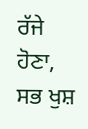ਰੱਜੇ ਹੋਣਾ,
ਸਭ ਖੁਸ਼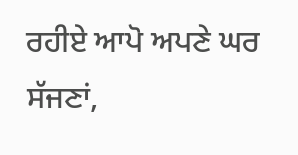ਰਹੀਏ ਆਪੋ ਅਪਣੇ ਘਰ ਸੱਜਣਾਂ,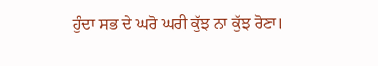ਹੁੰਦਾ ਸਭ ਦੇ ਘਰੋ ਘਰੀ ਕੁੱਝ ਨਾ ਕੁੱਝ ਰੋਣਾ।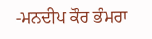-ਮਨਦੀਪ ਕੌਰ ਭੰਮਰਾ